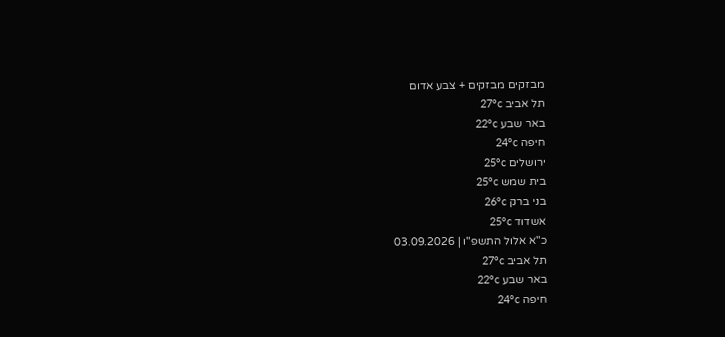מבזקים מבזקים + צבע אדום
תל אביב 27°c
באר שבע 22°c
חיפה 24°c
ירושלים 25°c
בית שמש 25°c
בני ברק 26°c
אשדוד 25°c
כ"א אלול התשפ"ו | 03.09.2026
תל אביב 27°c
באר שבע 22°c
חיפה 24°c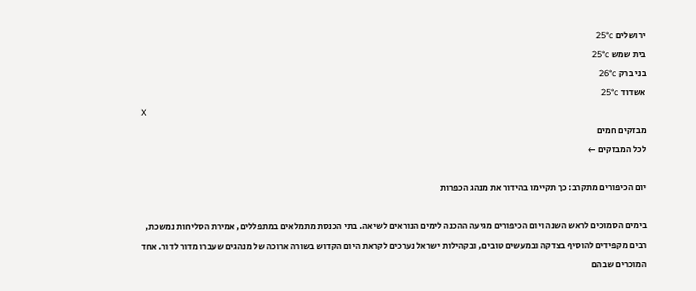ירושלים 25°c
בית שמש 25°c
בני ברק 26°c
אשדוד 25°c
X
מבזקים חמים
לכל המבזקים ←

יום הכיפורים מתקרב: כך תקיימו בהידור את מנהג הכפרות

בימים הסמוכים לראש השנה ויום הכיפורים מגיעה ההכנה לימים הנוראים לשיאה. בתי הכנסת מתמלאים במתפללים, אמירת הסליחות נמשכת, רבים מקפידים להוסיף בצדקה ובמעשים טובים, ובקהילות ישראל נערכים לקראת היום הקדוש בשורה ארוכה של מנהגים שעברו מדור לדור. אחד המוכרים שבהם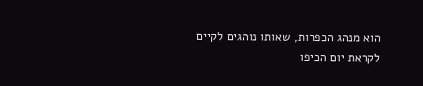הוא מנהג הכפרות, שאותו נוהגים לקיים לקראת יום הכיפו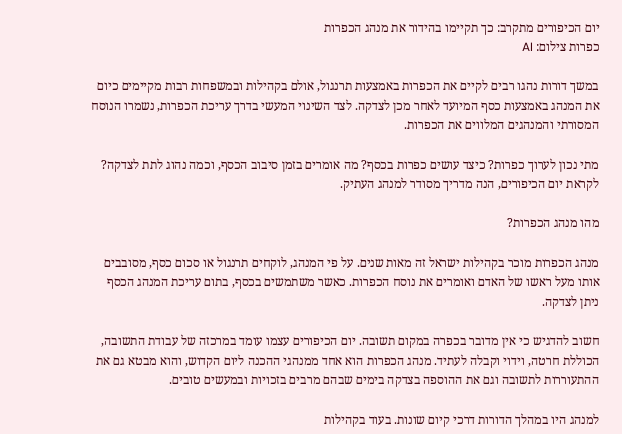יום הכיפורים מתקרב: כך תקיימו בהידור את מנהג הכפרות
כפרות צילום: AI

במשך דורות נהגו רבים לקיים את הכפרות באמצעות תרנגול, אולם בקהילות ובמשפחות רבות מקיימים כיום את המנהג באמצעות כסף המיועד לאחר מכן לצדקה. לצד השינוי המעשי בדרך עריכת הכפרות, נשמרו הנוסח המסורתי והמנהגים המלווים את הכפרות.

מתי נכון לערוך כפרות? כיצד עושים כפרות בכסף? מה אומרים בזמן סיבוב הכסף, וכמה נהוג לתת לצדקה? לקראת יום הכיפורים, הנה מדריך מסודר למנהג העתיק.

מהו מנהג הכפרות?

מנהג הכפרות מוכר בקהילות ישראל זה מאות שנים. על פי המנהג, לוקחים תרנגול או סכום כסף, מסובבים אותו מעל ראשו של האדם ואומרים את נוסח הכפרות. כאשר משתמשים בכסף, בתום עריכת המנהג הכסף ניתן לצדקה.

חשוב להדגיש כי אין מדובר בכפרה במקום תשובה. יום הכיפורים עצמו עומד במרכזה של עבודת התשובה, הכוללת חרטה, וידוי וקבלה לעתיד. מנהג הכפרות הוא אחד ממנהגי ההכנה ליום הקדוש, והוא מבטא גם את ההתעוררות לתשובה וגם את ההוספה בצדקה בימים שבהם מרבים בזכויות ובמעשים טובים.

למנהג היו במהלך הדורות דרכי קיום שונות. בעוד בקהילות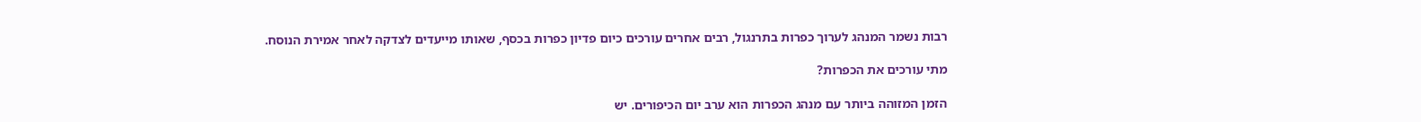רבות נשמר המנהג לערוך כפרות בתרנגול, רבים אחרים עורכים כיום פדיון כפרות בכסף, שאותו מייעדים לצדקה לאחר אמירת הנוסח.

מתי עורכים את הכפרות?

הזמן המזוהה ביותר עם מנהג הכפרות הוא ערב יום הכיפורים. יש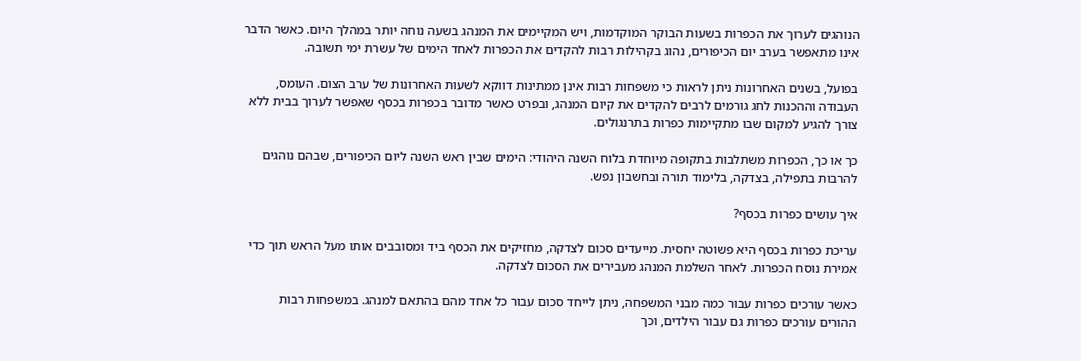הנוהגים לערוך את הכפרות בשעות הבוקר המוקדמות, ויש המקיימים את המנהג בשעה נוחה יותר במהלך היום. כאשר הדבר אינו מתאפשר בערב יום הכיפורים, נהוג בקהילות רבות להקדים את הכפרות לאחד הימים של עשרת ימי תשובה.

בפועל, בשנים האחרונות ניתן לראות כי משפחות רבות אינן ממתינות דווקא לשעות האחרונות של ערב הצום. העומס, העבודה וההכנות לחג גורמים לרבים להקדים את קיום המנהג, ובפרט כאשר מדובר בכפרות בכסף שאפשר לערוך בבית ללא צורך להגיע למקום שבו מתקיימות כפרות בתרנגולים.

כך או כך, הכפרות משתלבות בתקופה מיוחדת בלוח השנה היהודי: הימים שבין ראש השנה ליום הכיפורים, שבהם נוהגים להרבות בתפילה, בצדקה, בלימוד תורה ובחשבון נפש.

איך עושים כפרות בכסף?

עריכת כפרות בכסף היא פשוטה יחסית. מייעדים סכום לצדקה, מחזיקים את הכסף ביד ומסובבים אותו מעל הראש תוך כדי אמירת נוסח הכפרות. לאחר השלמת המנהג מעבירים את הסכום לצדקה.

כאשר עורכים כפרות עבור כמה מבני המשפחה, ניתן לייחד סכום עבור כל אחד מהם בהתאם למנהג. במשפחות רבות ההורים עורכים כפרות גם עבור הילדים, וכך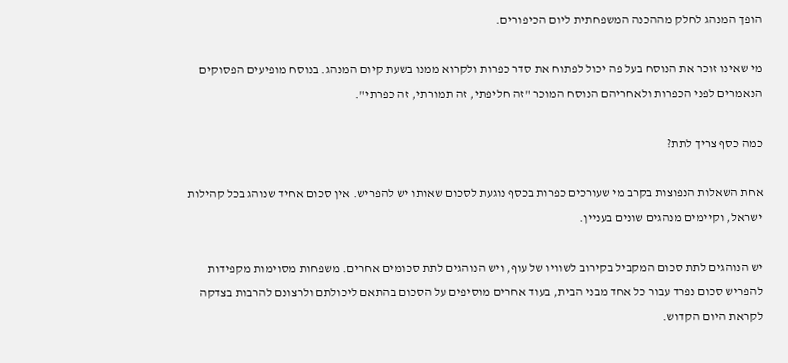הופך המנהג לחלק מההכנה המשפחתית ליום הכיפורים.

מי שאינו זוכר את הנוסח בעל פה יכול לפתוח את סדר כפרות ולקרוא ממנו בשעת קיום המנהג. בנוסח מופיעים הפסוקים הנאמרים לפני הכפרות ולאחריהם הנוסח המוכר "זה חליפתי, זה תמורתי, זה כפרתי".

כמה כסף צריך לתת?

אחת השאלות הנפוצות בקרב מי שעורכים כפרות בכסף נוגעת לסכום שאותו יש להפריש. אין סכום אחיד שנוהג בכל קהילות ישראל, וקיימים מנהגים שונים בעניין.

יש הנוהגים לתת סכום המקביל בקירוב לשוויו של עוף, ויש הנוהגים לתת סכומים אחרים. משפחות מסוימות מקפידות להפריש סכום נפרד עבור כל אחד מבני הבית, בעוד אחרים מוסיפים על הסכום בהתאם ליכולתם ולרצונם להרבות בצדקה לקראת היום הקדוש.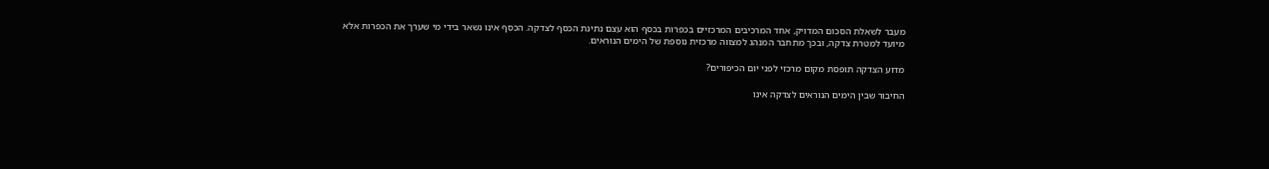מעבר לשאלת הסכום המדויק, אחד המרכיבים המרכזיים בכפרות בכסף הוא עצם נתינת הכסף לצדקה. הכסף אינו נשאר בידי מי שערך את הכפרות אלא מיועד למטרת צדקה, ובכך מתחבר המנהג למצווה מרכזית נוספת של הימים הנוראים.

מדוע הצדקה תופסת מקום מרכזי לפני יום הכיפורים?

החיבור שבין הימים הנוראים לצדקה אינו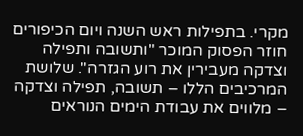מקרי. בתפילות ראש השנה ויום הכיפורים חוזר הפסוק המוכר "ותשובה ותפילה וצדקה מעבירין את רוע הגזרה". שלושת המרכיבים הללו – תשובה, תפילה וצדקה – מלווים את עבודת הימים הנוראים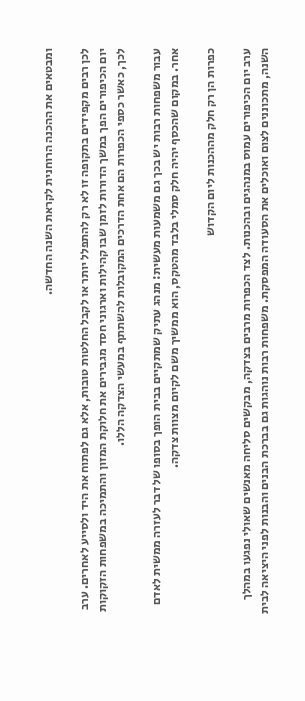ומבטאים את ההכנה הרוחנית לקראת השנה החדשה.

לכן רבים מקפידים בתקופה זו לא רק להתפלל יותר או לקבל החלטות טובות, אלא גם לפתוח את היד ולסייע לאחרים. ערב יום הכיפורים הפך במשך הדורות לזמן שבו קהילות וארגוני חסד מגבירים את חלוקת המזון והתמיכה במשפחות הזקוקות לכך, כאשר כספי הכפרות הם אחת הדרכים המקובלות להשתתף במעשי הצדקה הללו.

עבור משפחות רבות יש בכך גם משמעות מעשית: מנהג עתיק שמתקיים בבית הופך בסופו של דבר לעזרה ממשית לאדם אחר. במקום שהכסף יהיה חלק סמלי בלבד מהטקס, הוא ממשיך משם לקיום מצוות צדקה.

כפרות הן רק חלק מההכנות ליום הקדוש

ערב יום הכיפורים עמוס במנהגים ובהכנות. לצד הכפרות מרבים בצדקה, מבקשים סליחה מאנשים שאולי נפגעו במהלך השנה, מתכוננים לצום ואוכלים את הסעודה המפסקת. משפחות רבות נוהגות גם בברכת הבנים והבנות לפני היציאה לבית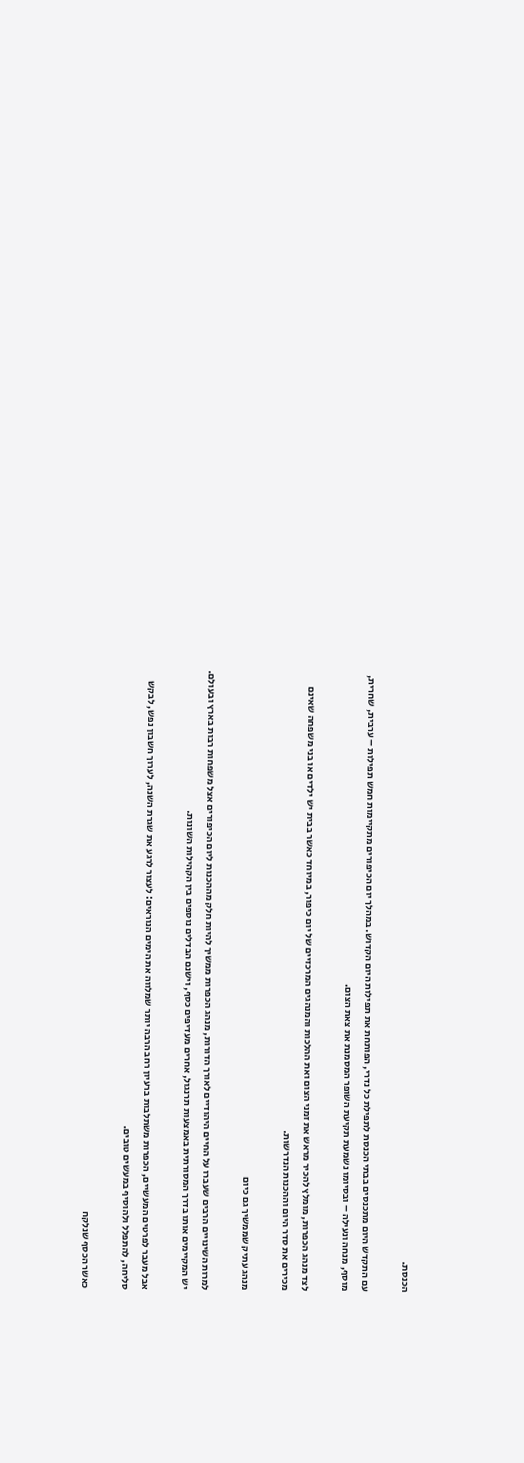הכנסת.

עם התקדש היום מתכנסים בבתי הכנסת לתפילת כל נדרי, הפותחת את תפילות היום הקדוש. במהלך יום הכיפורים מתקיימות חמש תפילות – ערבית, שחרית, מוסף, מנחה ונעילה – ובסיומו נשמעת תקיעת השופר המסמנת את צאת הצום.

לצד מנהג הכפרות, מומלץ להכיר מראש את זמני הצום ואת ההלכות והמנהגים המרכזיים של יום כיפור, במיוחד כאשר בבית יש ילדים או בני משפחה שאינם מכירים את סדר היום וההכנות הנדרשות.

מנהג עתיק שממשיך גם כיום

למרות השינויים הרבים שעברו על החיים היהודיים לאורך הדורות, מנהג הכפרות ממשיך להיות חלק מההכנות ליום הכיפורים אצל משפחות רבות בארץ ובעולם. יש המקיימים אותו בדרך המסורתית באמצעות תרנגול, אחרים מעדיפים כסף, וישנם הבדלים נוספים בין הקהילות השונות.

אבל מעבר לפרטים המעשיים, הכפרות משתלבות ברעיון רחב הרבה יותר שמלווה את הימים הנוראים: לעצור לרגע את שגרת השנה, לערוך חשבון נפש, לבקש סליחה, להתפלל ולהוסיף במעשים טובים.

כאשר הכסף שנלקח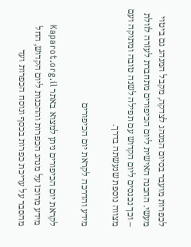לכפרות מועבר בסיום המנהג לצדקה, מקבל המנהג גם ביטוי מעשי. ההכנה האישית ליום הכיפורים מתחברת לעזרה לזולת – וכך נכנסים ליום הקדוש עם תפילה לשנה טובה ומתוקה ועם מצווה נוספת שנעשתה בדרך.

מידע והדרכה לקראת יום הכיפורים

לקראת יום הכיפורים ניתן למצוא באתר Kaparot.org.il מידע מרוכז על מנהג הכפרות וההכנות ליום הקדוש, החל מהסבר על עריכת כפרות בכסף ונוסח הכפרות ועד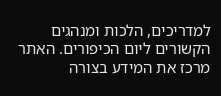למדריכים, הלכות ומנהגים הקשורים ליום הכיפורים. האתר מרכז את המידע בצורה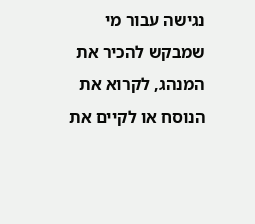נגישה עבור מי שמבקש להכיר את המנהג, לקרוא את הנוסח או לקיים את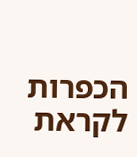הכפרות לקראת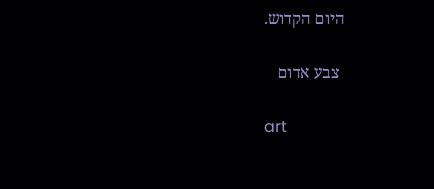היום הקדוש.

 צבע אדום

art